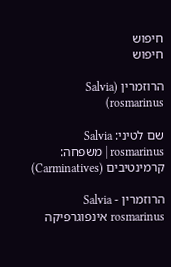חיפוש
חיפוש

הרוזמרין (Salvia rosmarinus)

שם לטיני: Salvia rosmarinus | משפחה: קרמינטיבים (Carminatives)

הרוזמרין - Salvia rosmarinus אינפוגרפיקה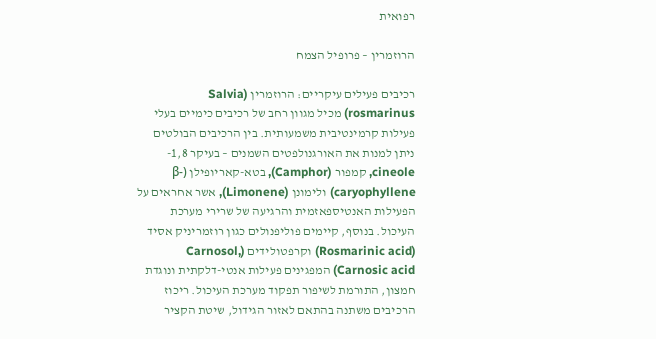רפואית

הרוזמרין – פרופיל הצמח

רכיבים פעילים עיקריים: הרוזמרין (Salvia rosmarinus) מכיל מגוון רחב של רכיבים כימיים בעלי פעילות קרמינטיבית משמעותית. בין הרכיבים הבולטים ניתן למנות את האורגנולפטים השמנים – בעיקר 1,8-cineole, קמפור (Camphor), בטא-קאריופילן (β-caryophyllene) ולימונן (Limonene), אשר אחראים על הפעילות האנטיספאזמית והרגיעה של שרירי מערכת העיכול. בנוסף, קיימים פוליפנולים כגון רוזמריניק אסיד (Rosmarinic acid) וקרפטולידים (Carnosol, Carnosic acid) המפגינים פעילות אנטי-דלקתית ונוגדת חמצון, התורמת לשיפור תפקוד מערכת העיכול. ריכוז הרכיבים משתנה בהתאם לאזור הגידול, שיטת הקציר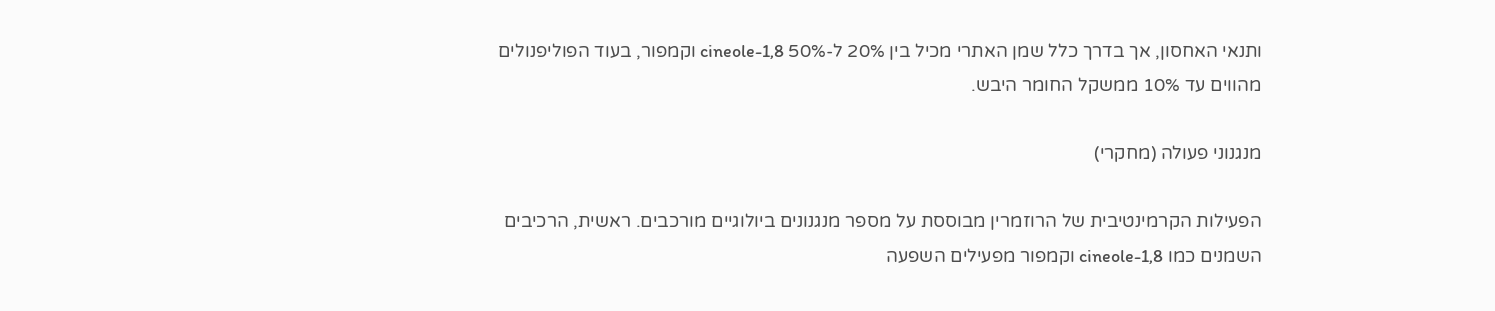ותנאי האחסון, אך בדרך כלל שמן האתרי מכיל בין 20% ל-50% 1,8-cineole וקמפור, בעוד הפוליפנולים מהווים עד 10% ממשקל החומר היבש.

מנגנוני פעולה (מחקרי)

הפעילות הקרמינטיבית של הרוזמרין מבוססת על מספר מנגנונים ביולוגיים מורכבים. ראשית, הרכיבים השמנים כמו 1,8-cineole וקמפור מפעילים השפעה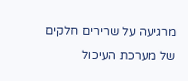מרגיעה על שרירים חלקים של מערכת העיכול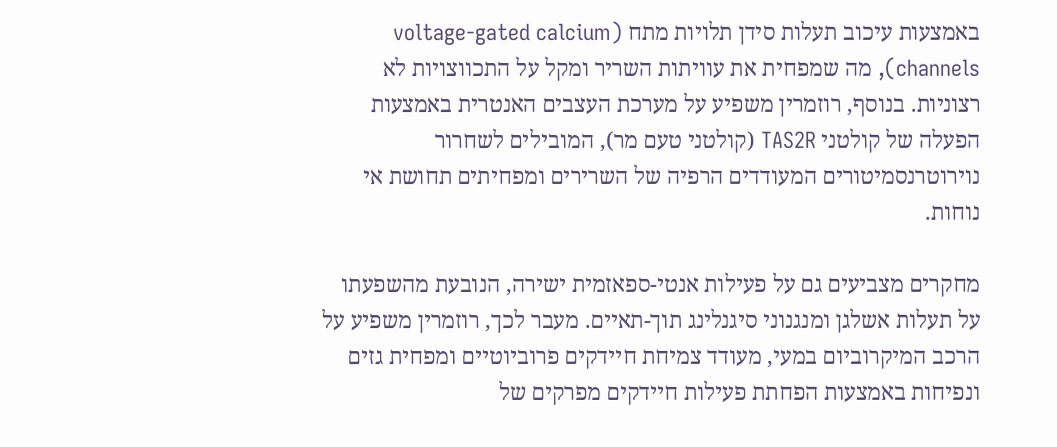באמצעות עיכוב תעלות סידן תלויות מתח (voltage-gated calcium channels), מה שמפחית את עוויתות השריר ומקל על התכווצויות לא רצוניות. בנוסף, רוזמרין משפיע על מערכת העצבים האנטרית באמצעות הפעלה של קולטני TAS2R (קולטני טעם מר), המובילים לשחרור נוירוטרנסמיטורים המעודדים הרפיה של השרירים ומפחיתים תחושת אי נוחות.

מחקרים מצביעים גם על פעילות אנטי-ספאזמית ישירה, הנובעת מהשפעתו על תעלות אשלגן ומנגנוני סיגנלינג תוך-תאיים. מעבר לכך, רוזמרין משפיע על הרכב המיקרוביום במעי, מעודד צמיחת חיידקים פרוביוטיים ומפחית גזים ונפיחות באמצעות הפחתת פעילות חיידקים מפרקים של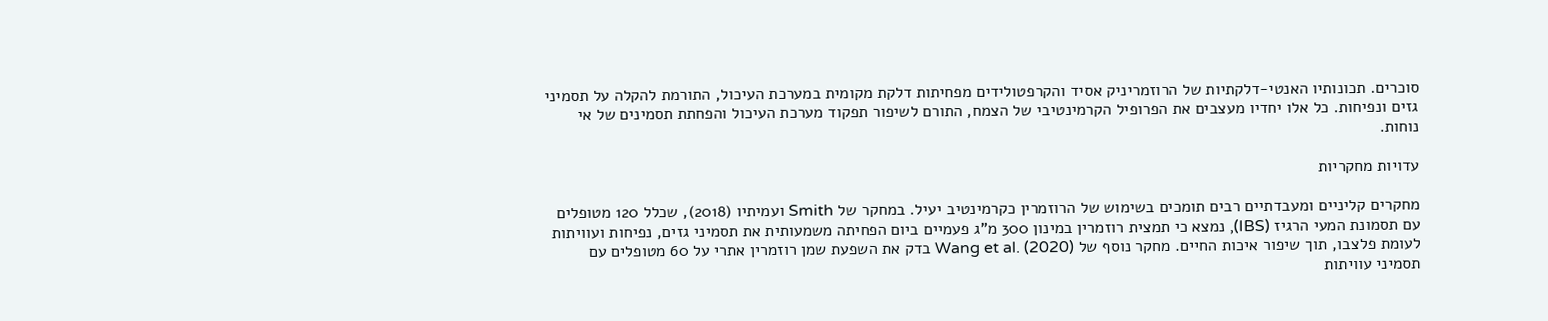סוכרים. תכונותיו האנטי-דלקתיות של הרוזמריניק אסיד והקרפטולידים מפחיתות דלקת מקומית במערכת העיכול, התורמת להקלה על תסמיני גזים ונפיחות. כל אלו יחדיו מעצבים את הפרופיל הקרמינטיבי של הצמח, התורם לשיפור תפקוד מערכת העיכול והפחתת תסמינים של אי נוחות.

עדויות מחקריות

מחקרים קליניים ומעבדתיים רבים תומכים בשימוש של הרוזמרין כקרמינטיב יעיל. במחקר של Smith ועמיתיו (2018), שכלל 120 מטופלים עם תסמונת המעי הרגיז (IBS), נמצא כי תמצית רוזמרין במינון 300 מ”ג פעמיים ביום הפחיתה משמעותית את תסמיני גזים, נפיחות ועוויתות לעומת פלצבו, תוך שיפור איכות החיים. מחקר נוסף של Wang et al. (2020) בדק את השפעת שמן רוזמרין אתרי על 60 מטופלים עם תסמיני עוויתות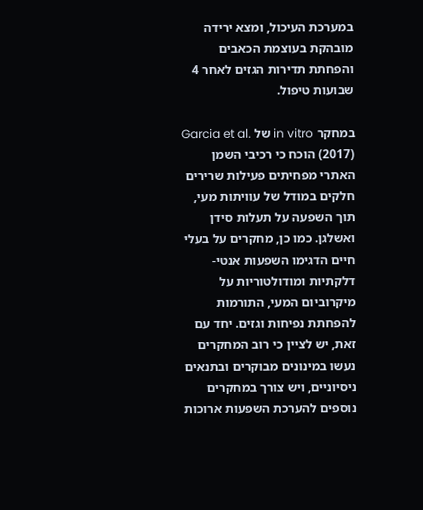במערכת העיכול, ומצא ירידה מובהקת בעוצמת הכאבים והפחתת תדירות הגזים לאחר 4 שבועות טיפול.

במחקר in vitro של Garcia et al. (2017) הוכח כי רכיבי השמן האתרי מפחיתים פעילות שרירים חלקים במודל של עוויתות מעי, תוך השפעה על תעלות סידן ואשלגן. כמו כן, מחקרים על בעלי חיים הדגימו השפעות אנטי-דלקתיות ומודולטוריות על מיקרוביום המעי, התורמות להפחתת נפיחות וגזים. יחד עם זאת, יש לציין כי רוב המחקרים נעשו במינונים מבוקרים ובתנאים ניסיוניים, ויש צורך במחקרים נוספים להערכת השפעות ארוכות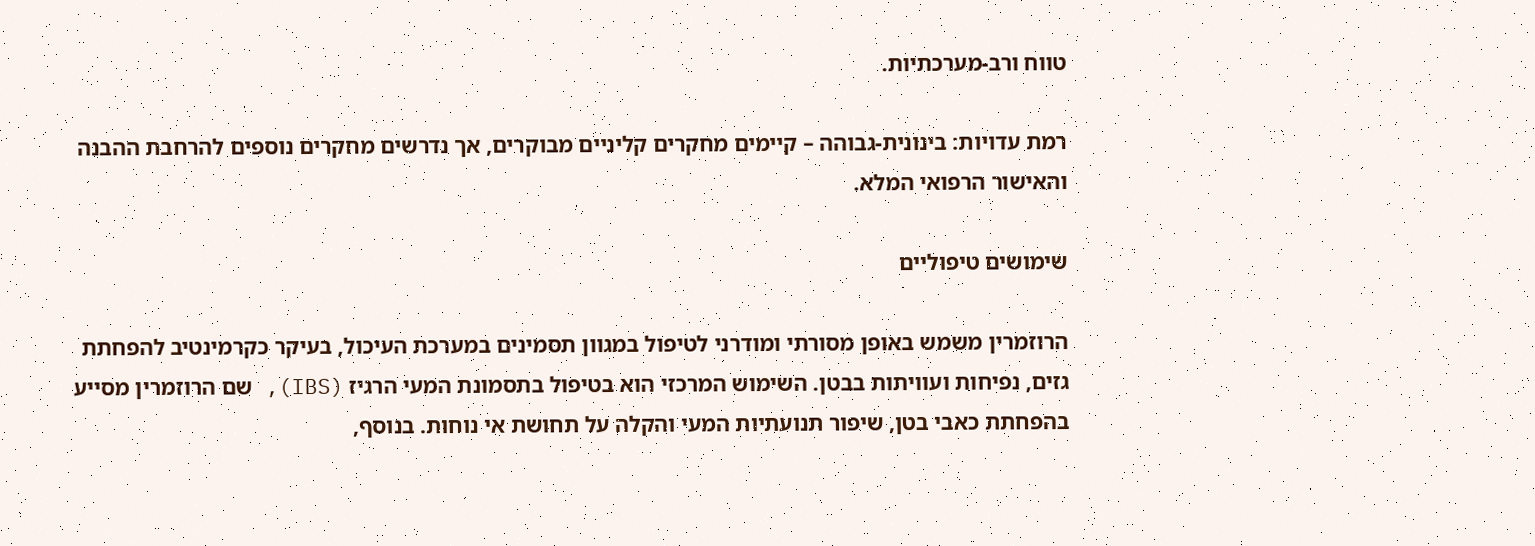טווח ורב-מערכתיות.

רמת עדויות: בינונית-גבוהה – קיימים מחקרים קליניים מבוקרים, אך נדרשים מחקרים נוספים להרחבת ההבנה והאישור הרפואי המלא.

שימושים טיפוליים

הרוזמרין משמש באופן מסורתי ומודרני לטיפול במגוון תסמינים במערכת העיכול, בעיקר כקרמינטיב להפחתת גזים, נפיחות ועוויתות בבטן. השימוש המרכזי הוא בטיפול בתסמונת המעי הרגיז (IBS), שם הרוזמרין מסייע בהפחתת כאבי בטן, שיפור תנועתיות המעי והקלה על תחושת אי נוחות. בנוסף,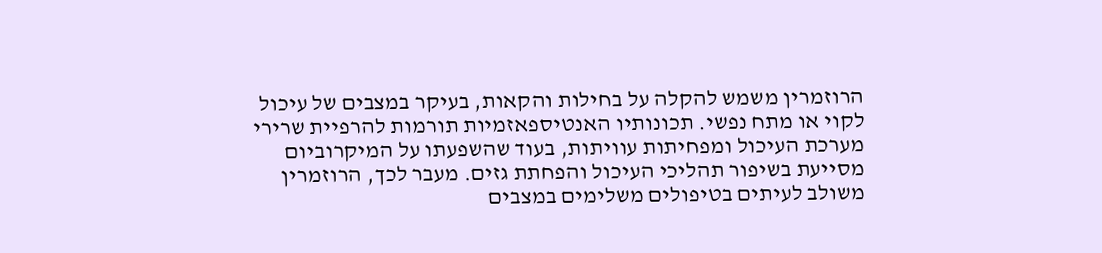הרוזמרין משמש להקלה על בחילות והקאות, בעיקר במצבים של עיכול לקוי או מתח נפשי. תכונותיו האנטיספאזמיות תורמות להרפיית שרירי מערכת העיכול ומפחיתות עוויתות, בעוד שהשפעתו על המיקרוביום מסייעת בשיפור תהליכי העיכול והפחתת גזים. מעבר לכך, הרוזמרין משולב לעיתים בטיפולים משלימים במצבים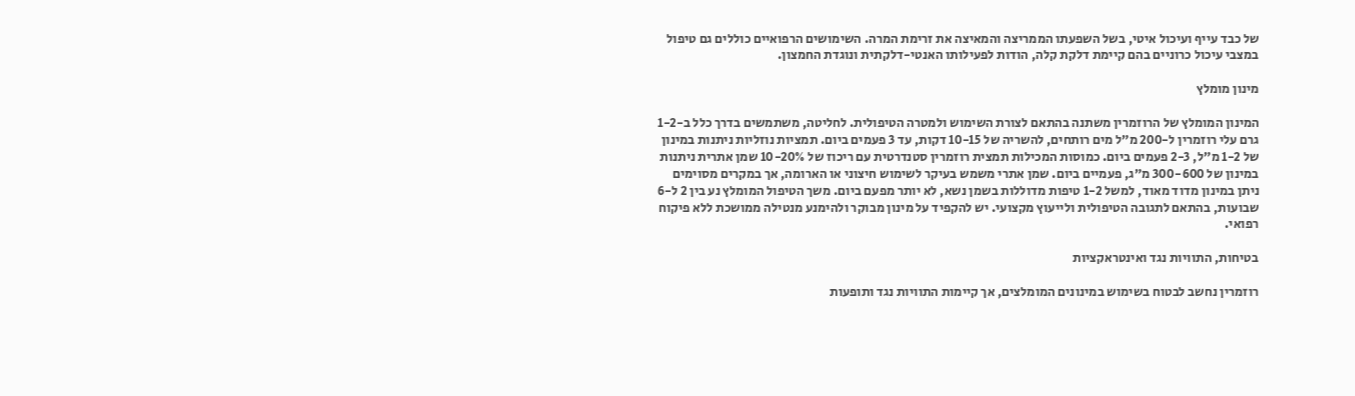של כבד עייף ועיכול איטי, בשל השפעתו הממריצה והמאיצה את זרימת המרה. השימושים הרפואיים כוללים גם טיפול במצבי עיכול כרוניים בהם קיימת דלקת קלה, הודות לפעילותו האנטי-דלקתית ונוגדת החמצון.

מינון מומלץ

המינון המומלץ של הרוזמרין משתנה בהתאם לצורת השימוש ולמטרה הטיפולית. לחליטה, משתמשים בדרך כלל ב-1-2 גרם עלי רוזמרין ל-200 מ”ל מים רותחים, להשריה של 10-15 דקות, עד 3 פעמים ביום. תמציות נוזליות ניתנות במינון של 1-2 מ”ל, 2-3 פעמים ביום. כמוסות המכילות תמצית רוזמרין סטנדרטית עם ריכוז של 10-20% שמן אתרית ניתנות במינון של 300-600 מ”ג, פעמיים ביום. שמן אתרי משמש בעיקר לשימוש חיצוני או הארומה, אך במקרים מסוימים ניתן במינון מדוד מאוד, למשל 1-2 טיפות מדוללות בשמן נשא, לא יותר מפעם ביום. משך הטיפול המומלץ נע בין 2 ל-6 שבועות, בהתאם לתגובה הטיפולית ולייעוץ מקצועי. יש להקפיד על מינון מבוקר ולהימנע מנטילה ממושכת ללא פיקוח רפואי.

בטיחות, התוויות נגד ואינטראקציות

רוזמרין נחשב לבטוח בשימוש במינונים המומלצים, אך קיימות התוויות נגד ותופעות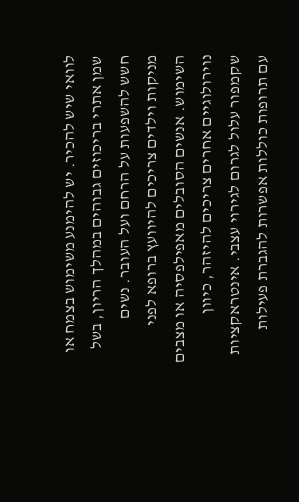לוואי שיש להכיר. יש להימנע משימוש בצמח או שמן אתרי בריכוזים גבוהים במהלך הריון, בשל חשש להשפעות על הרחם ועל העובר. נשים מניקות וילדים צריכים להיוועץ ברופא לפני השימוש. אנשים הסובלים מאפילפסיה או מצבים נוירולוגיים אחרים צריכים להיזהר, כיוון שקמפור עלול לגרום לגירוי עצבי. אינטראקציות עם תרופות כוללות אפשרות להגברת פעילות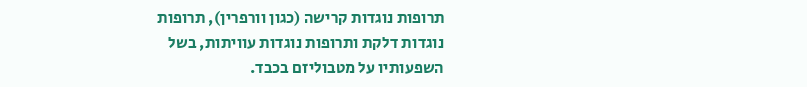תרופות נוגדות קרישה (כגון וורפרין), תרופות נוגדות דלקת ותרופות נוגדות עוויתות, בשל השפעותיו על מטבוליזם בכבד.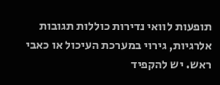תופעות לוואי נדירות כוללות תגובות אלרגיות, גירוי במערכת העיכול או כאבי ראש. יש להקפיד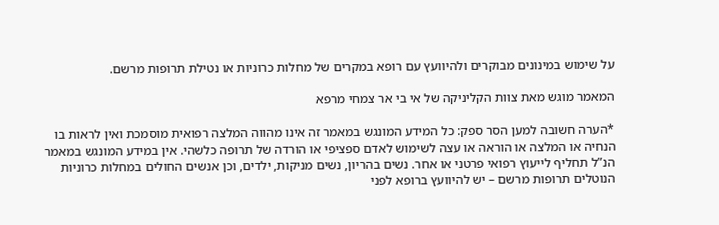על שימוש במינונים מבוקרים ולהיוועץ עם רופא במקרים של מחלות כרוניות או נטילת תרופות מרשם.

המאמר מוגש מאת צוות הקליניקה של אי בי אר צמחי מרפא

*הערה חשובה למען הסר ספק: כל המידע המונגש במאמר זה אינו מהווה המלצה רפואית מוסמכת ואין לראות בו הנחיה או המלצה או הוראה או עצה לשימוש לאדם ספציפי או הורדה של תרופה כלשהי. אין במידע המונגש במאמר הנ”ל תחליף לייעוץ רפואי פרטני או אחר. נשים בהריון, נשים מניקות, ילדים, וכן אנשים החולים במחלות כרוניות הנוטלים תרופות מרשם – יש להיוועץ ברופא לפני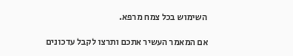השימוש בכל צמח מרפא.

אם המאמר העשיר אתכם ותרצו לקבל עדכונים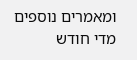ומאמרים נוספים מדי חודש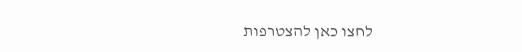לחצו כאן להצטרפות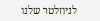לניוזלטר שלנו